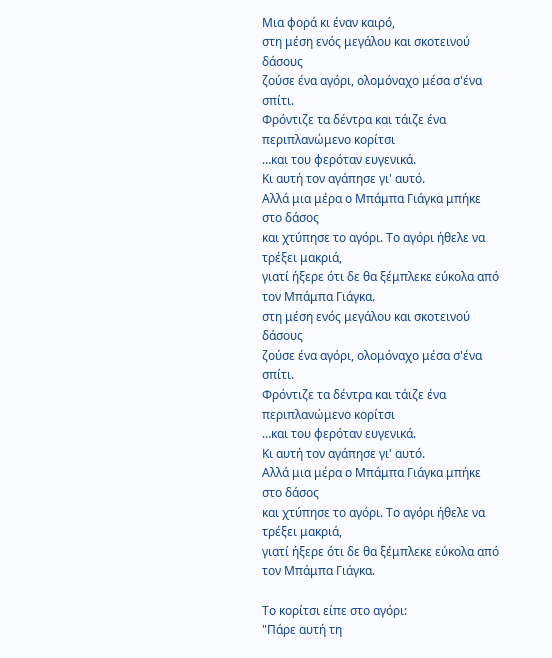Μια φορά κι έναν καιρό,
στη μέση ενός μεγάλου και σκοτεινού δάσους
ζούσε ένα αγόρι, ολομόναχο μέσα σ'ένα σπίτι.
Φρόντιζε τα δέντρα και τάιζε ένα περιπλανώμενο κορίτσι
…και του φερόταν ευγενικά.
Κι αυτή τον αγάπησε γι' αυτό.
Αλλά μια μέρα ο Μπάμπα Γιάγκα μπήκε στο δάσος
και χτύπησε το αγόρι. Το αγόρι ήθελε να τρέξει μακριά,
γιατί ήξερε ότι δε θα ξέμπλεκε εύκολα από τον Μπάμπα Γιάγκα.
στη μέση ενός μεγάλου και σκοτεινού δάσους
ζούσε ένα αγόρι, ολομόναχο μέσα σ'ένα σπίτι.
Φρόντιζε τα δέντρα και τάιζε ένα περιπλανώμενο κορίτσι
…και του φερόταν ευγενικά.
Κι αυτή τον αγάπησε γι' αυτό.
Αλλά μια μέρα ο Μπάμπα Γιάγκα μπήκε στο δάσος
και χτύπησε το αγόρι. Το αγόρι ήθελε να τρέξει μακριά,
γιατί ήξερε ότι δε θα ξέμπλεκε εύκολα από τον Μπάμπα Γιάγκα.

Το κορίτσι είπε στο αγόρι:
"Πάρε αυτή τη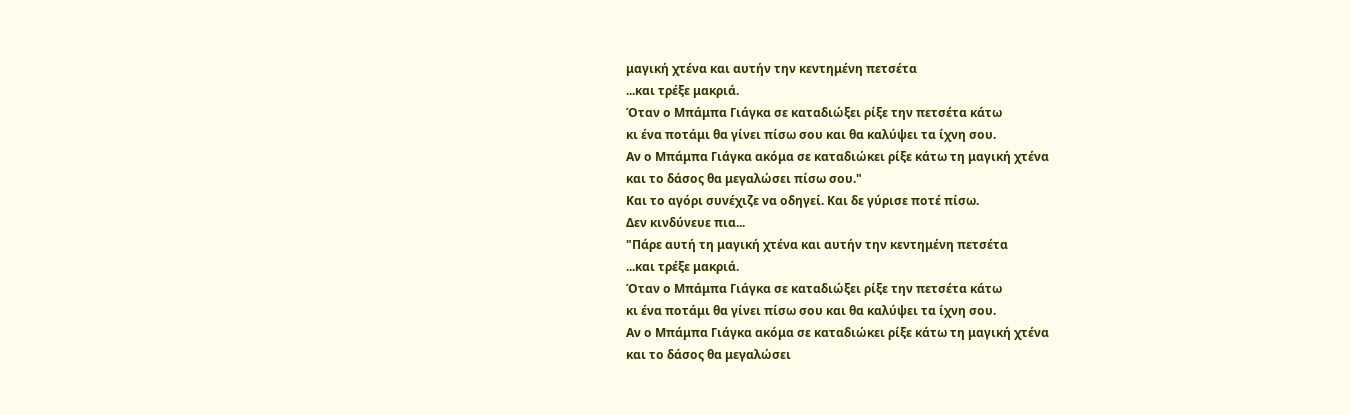μαγική χτένα και αυτήν την κεντημένη πετσέτα
...και τρέξε μακριά.
Όταν ο Μπάμπα Γιάγκα σε καταδιώξει ρίξε την πετσέτα κάτω
κι ένα ποτάμι θα γίνει πίσω σου και θα καλύψει τα ίχνη σου.
Αν ο Μπάμπα Γιάγκα ακόμα σε καταδιώκει ρίξε κάτω τη μαγική χτένα
και το δάσος θα μεγαλώσει πίσω σου."
Και το αγόρι συνέχιζε να οδηγεί. Και δε γύρισε ποτέ πίσω.
Δεν κινδύνευε πια...
"Πάρε αυτή τη μαγική χτένα και αυτήν την κεντημένη πετσέτα
...και τρέξε μακριά.
Όταν ο Μπάμπα Γιάγκα σε καταδιώξει ρίξε την πετσέτα κάτω
κι ένα ποτάμι θα γίνει πίσω σου και θα καλύψει τα ίχνη σου.
Αν ο Μπάμπα Γιάγκα ακόμα σε καταδιώκει ρίξε κάτω τη μαγική χτένα
και το δάσος θα μεγαλώσει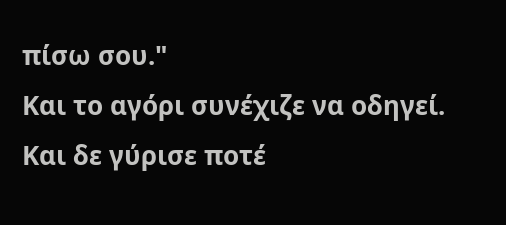πίσω σου."
Και το αγόρι συνέχιζε να οδηγεί. Και δε γύρισε ποτέ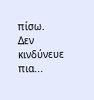πίσω.
Δεν κινδύνευε πια...